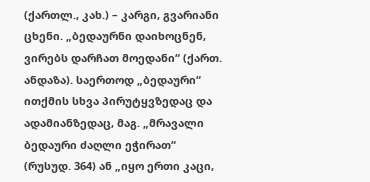(ქართლ., კახ.) – კარგი, გვარიანი ცხენი. „ბედაურნი დაიხოცნენ, ვირებს დარჩათ მოედანი“ (ქართ. ანდაზა). საერთოდ „ბედაური“ ითქმის სხვა პირუტყვზედაც და ადამიანზედაც, მაგ. „მრავალი ბედაური ძაღლი ეჭირათ“ (რუსუდ. 364) ან „იყო ერთი კაცი,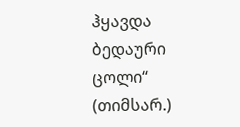ჰყავდა ბედაური ცოლი“ (თიმსარ.)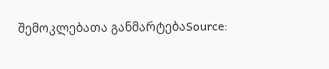შემოკლებათა განმარტებაSource: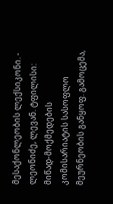მესაქონლეობის ლექსიკონი. - ლეონიძე, ლევან. ტფილისი: მიწად-მოქმედების კომისარიატის სასოფლო მეურნეობის განყოფ. გამოცემა,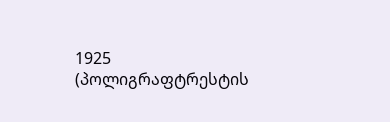1925 (პოლიგრაფტრესტის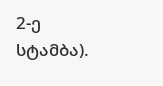2-ე სტამბა).